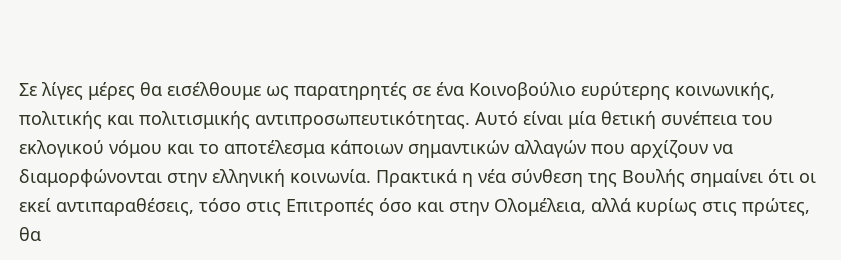Σε λίγες μέρες θα εισέλθουμε ως παρατηρητές σε ένα Κοινοβούλιο ευρύτερης κοινωνικής, πολιτικής και πολιτισμικής αντιπροσωπευτικότητας. Αυτό είναι μία θετική συνέπεια του εκλογικού νόμου και το αποτέλεσμα κάποιων σημαντικών αλλαγών που αρχίζουν να διαμορφώνονται στην ελληνική κοινωνία. Πρακτικά η νέα σύνθεση της Βουλής σημαίνει ότι οι εκεί αντιπαραθέσεις, τόσο στις Επιτροπές όσο και στην Ολομέλεια, αλλά κυρίως στις πρώτες, θα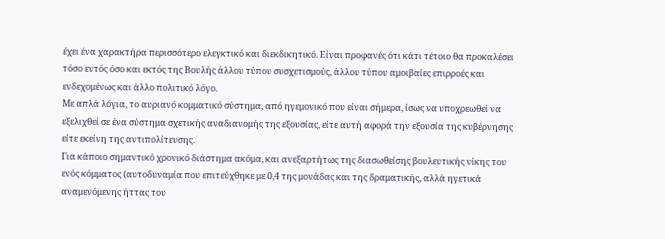έχει ένα χαρακτήρα περισσότερο ελεγκτικό και διεκδικητικό. Είναι προφανές ότι κάτι τέτοιο θα προκαλέσει τόσο εντός όσο και εκτός της Βουλής άλλου τύπου συσχετισμούς, άλλου τύπου αμοιβαίες επιρροές και ενδεχομένως και άλλο πολιτικό λόγο.
Με απλά λόγια, το αυριανό κομματικό σύστημα, από ηγεμονικό που είναι σήμερα, ίσως να υποχρεωθεί να εξελιχθεί σε ένα σύστημα σχετικής αναδιανομής της εξουσίας, είτε αυτή αφορά την εξουσία της κυβέρνησης είτε εκείνη της αντιπολίτευσης.
Για κάποιο σημαντικό χρονικό διάστημα ακόμα, και ανεξαρτήτως της διασωθείσης βουλευτικής νίκης του ενός κόμματος (αυτοδυναμία που επιτεύχθηκε με 0,4 της μονάδας και της δραματικής, αλλά ηγετικά αναμενόμενης ήττας του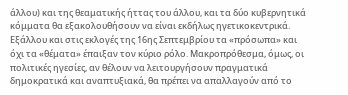άλλου) και της θεαματικής ήττας του άλλου, και τα δύο κυβερνητικά κόμματα θα εξακολουθήσουν να είναι εκδήλως ηγετικοκεντρικά. Εξάλλου και στις εκλογές της 16ης Σεπτεμβρίου τα «πρόσωπα» και όχι τα «θέματα» έπαιξαν τον κύριο ρόλο. Μακροπρόθεσμα, όμως, οι πολιτικές ηγεσίες, αν θέλουν να λειτουργήσουν πραγματικά δημοκρατικά και αναπτυξιακά, θα πρέπει να απαλλαγούν από το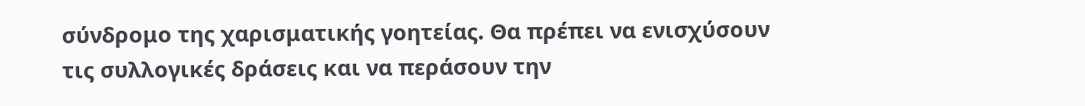σύνδρομο της χαρισματικής γοητείας. Θα πρέπει να ενισχύσουν τις συλλογικές δράσεις και να περάσουν την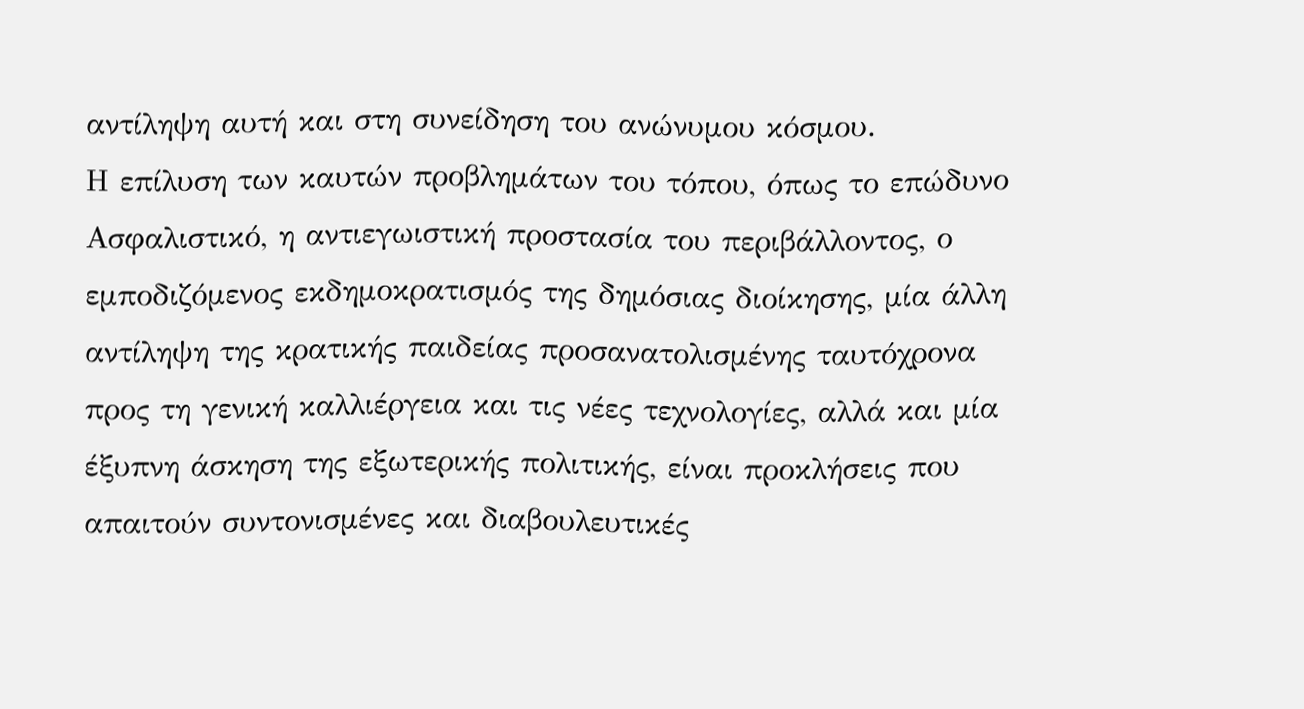αντίληψη αυτή και στη συνείδηση του ανώνυμου κόσμου.
Η επίλυση των καυτών προβλημάτων του τόπου, όπως το επώδυνο Ασφαλιστικό, η αντιεγωιστική προστασία του περιβάλλοντος, ο εμποδιζόμενος εκδημοκρατισμός της δημόσιας διοίκησης, μία άλλη αντίληψη της κρατικής παιδείας προσανατολισμένης ταυτόχρονα προς τη γενική καλλιέργεια και τις νέες τεχνολογίες, αλλά και μία έξυπνη άσκηση της εξωτερικής πολιτικής, είναι προκλήσεις που απαιτούν συντονισμένες και διαβουλευτικές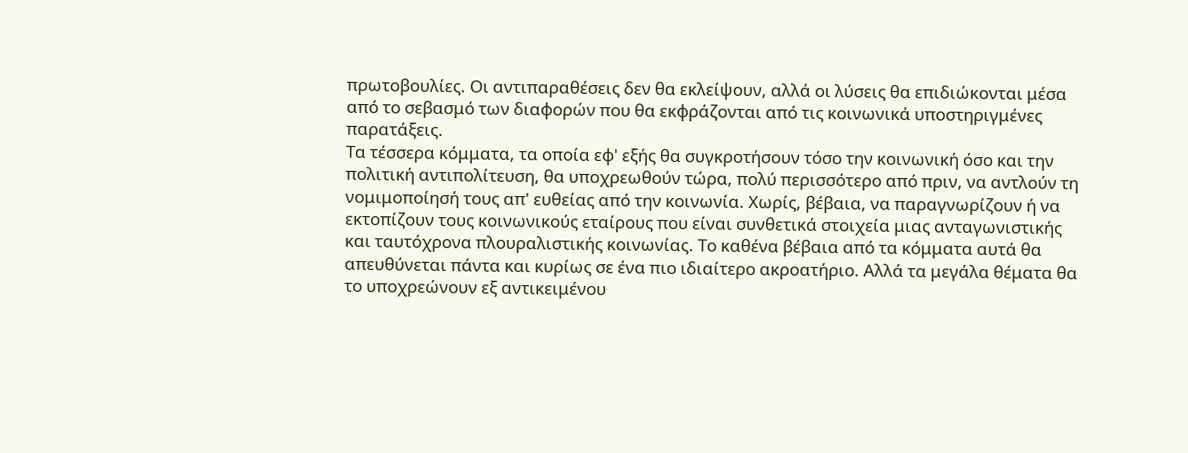πρωτοβουλίες. Οι αντιπαραθέσεις δεν θα εκλείψουν, αλλά οι λύσεις θα επιδιώκονται μέσα από το σεβασμό των διαφορών που θα εκφράζονται από τις κοινωνικά υποστηριγμένες παρατάξεις.
Τα τέσσερα κόμματα, τα οποία εφ' εξής θα συγκροτήσουν τόσο την κοινωνική όσο και την πολιτική αντιπολίτευση, θα υποχρεωθούν τώρα, πολύ περισσότερο από πριν, να αντλούν τη νομιμοποίησή τους απ' ευθείας από την κοινωνία. Χωρίς, βέβαια, να παραγνωρίζουν ή να εκτοπίζουν τους κοινωνικούς εταίρους που είναι συνθετικά στοιχεία μιας ανταγωνιστικής και ταυτόχρονα πλουραλιστικής κοινωνίας. Το καθένα βέβαια από τα κόμματα αυτά θα απευθύνεται πάντα και κυρίως σε ένα πιο ιδιαίτερο ακροατήριο. Αλλά τα μεγάλα θέματα θα το υποχρεώνουν εξ αντικειμένου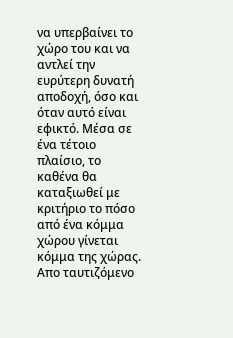να υπερβαίνει το χώρο του και να αντλεί την ευρύτερη δυνατή αποδοχή, όσο και όταν αυτό είναι εφικτό. Μέσα σε ένα τέτοιο πλαίσιο, το καθένα θα καταξιωθεί με κριτήριο το πόσο από ένα κόμμα χώρου γίνεται κόμμα της χώρας. Απο ταυτιζόμενο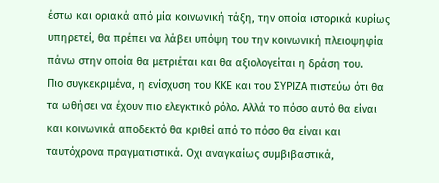έστω και οριακά από μία κοινωνική τάξη, την οποία ιστορικά κυρίως υπηρετεί, θα πρέπει να λάβει υπόψη του την κοινωνική πλειοψηφία πάνω στην οποία θα μετριέται και θα αξιολογείται η δράση του.
Πιο συγκεκριμένα, η ενίσχυση του ΚΚΕ και του ΣΥΡΙΖΑ πιστεύω ότι θα τα ωθήσει να έχουν πιο ελεγκτικό ρόλο. Αλλά το πόσο αυτό θα είναι και κοινωνικά αποδεκτό θα κριθεί από το πόσο θα είναι και ταυτόχρονα πραγματιστικά. Οχι αναγκαίως συμβιβαστικά,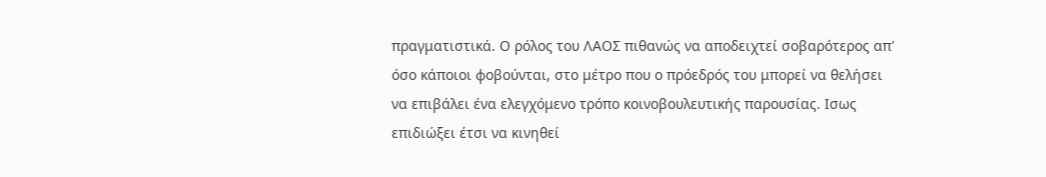πραγματιστικά. Ο ρόλος του ΛΑΟΣ πιθανώς να αποδειχτεί σοβαρότερος απ' όσο κάποιοι φοβούνται, στο μέτρο που ο πρόεδρός του μπορεί να θελήσει να επιβάλει ένα ελεγχόμενο τρόπο κοινοβουλευτικής παρουσίας. Ισως επιδιώξει έτσι να κινηθεί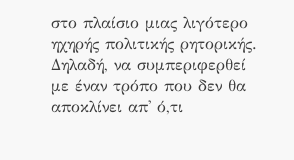στο πλαίσιο μιας λιγότερο ηχηρής πολιτικής ρητορικής. Δηλαδή, να συμπεριφερθεί με έναν τρόπο που δεν θα αποκλίνει απ' ό,τι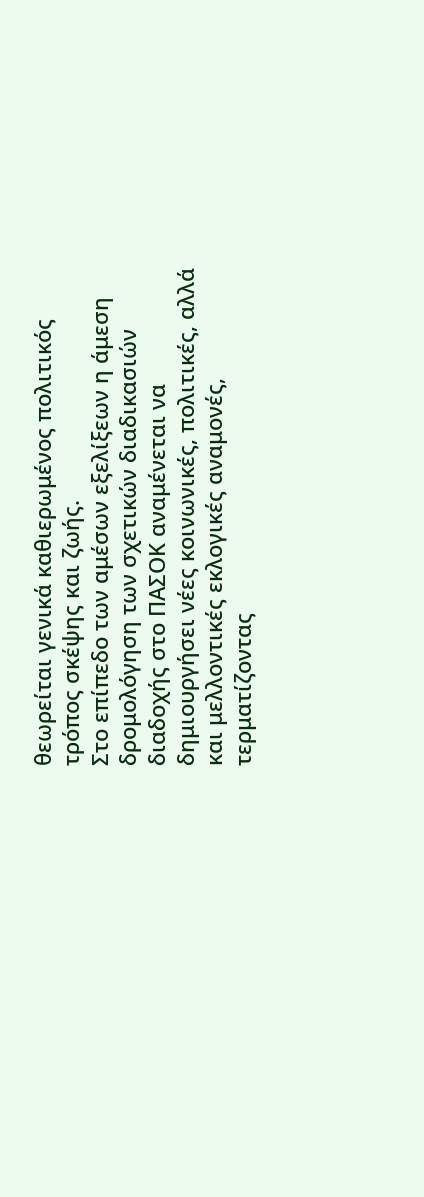θεωρείται γενικά καθιερωμένος πολιτικός τρόπος σκέψης και ζωής.
Στο επίπεδο των αμέσων εξελίξεων η άμεση δρομολόγηση των σχετικών διαδικασιών διαδοχής στο ΠΑΣΟΚ αναμένεται να δημιουργήσει νέες κοινωνικές, πολιτικές, αλλά και μελλοντικές εκλογικές αναμονές, τερματίζοντας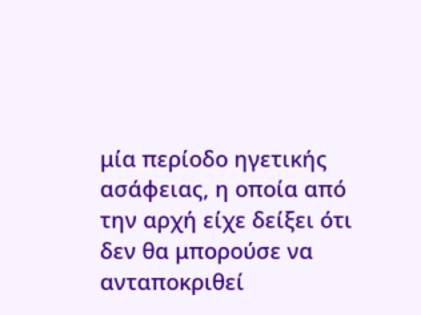μία περίοδο ηγετικής ασάφειας, η οποία από την αρχή είχε δείξει ότι δεν θα μπορούσε να ανταποκριθεί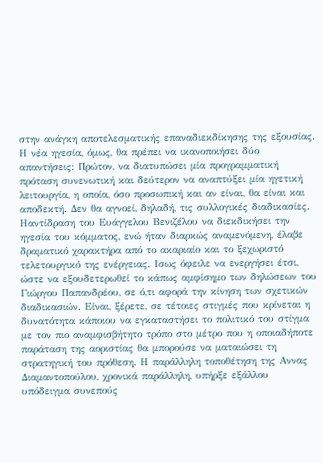στην ανάγκη αποτελεσματικής επαναδιεκδίκησης της εξουσίας. Η νέα ηγεσία, όμως, θα πρέπει να ικανοποιήσει δύο απαντήσεις: Πρώτον, να διατυπώσει μία προγραμματική πρόταση συνενωτική και δεύτερον να αναπτύξει μία ηγετική λειτουργία, η οποία, όσο προσωπική και αν είναι, θα είναι και αποδεκτή. Δεν θα αγνοεί, δηλαδή, τις συλλογικές διαδικασίες.
Ηαντίδραση του Ευάγγελου Βενιζέλου να διεκδικήσει την ηγεσία του κόμματος, ενώ ήταν διαρκώς αναμενόμενη, έλαβε δραματικό χαρακτήρα από το ακαριαίο και το ξεχωριστό τελετουργικό της ενέργειας. Ισως όφειλε να ενεργήσει έτσι, ώστε να εξουδετερωθεί το κάπως αμφίσημο των δηλώσεων του Γιώργου Παπανδρέου, σε ό,τι αφορά την κίνηση των σχετικών διαδικασιών. Είναι, ξέρετε, σε τέτοιες στιγμές που κρίνεται η δυνατότητα κάποιου να εγκαταστήσει το πολιτικό του στίγμα με τον πιο αναμφισβήτητο τρόπο στο μέτρο που η οποιαδήποτε παράταση της αοριστίας θα μπορούσε να ματαιώσει τη στρατηγική του πρόθεση. Η παράλληλη τοποθέτηση της Αννας Διαμαντοπούλου, χρονικά παράλληλη, υπήρξε εξάλλου υπόδειγμα συνεπούς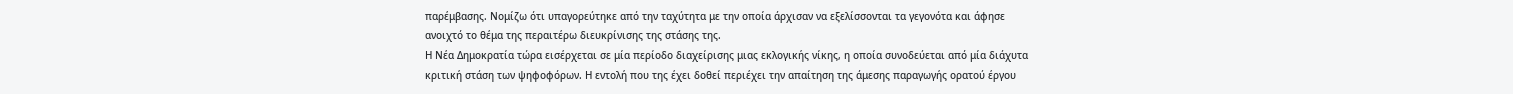παρέμβασης. Νομίζω ότι υπαγορεύτηκε από την ταχύτητα με την οποία άρχισαν να εξελίσσονται τα γεγονότα και άφησε ανοιχτό το θέμα της περαιτέρω διευκρίνισης της στάσης της.
Η Νέα Δημοκρατία τώρα εισέρχεται σε μία περίοδο διαχείρισης μιας εκλογικής νίκης, η οποία συνοδεύεται από μία διάχυτα κριτική στάση των ψηφοφόρων. Η εντολή που της έχει δοθεί περιέχει την απαίτηση της άμεσης παραγωγής ορατού έργου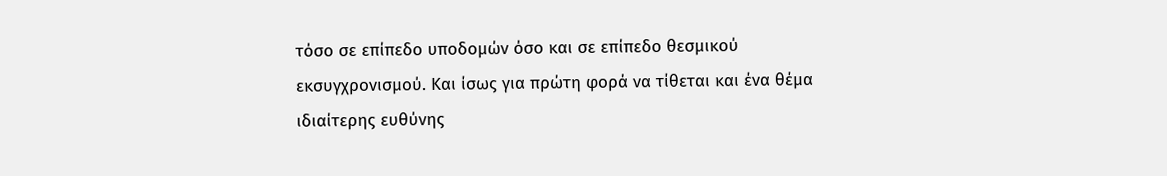τόσο σε επίπεδο υποδομών όσο και σε επίπεδο θεσμικού εκσυγχρονισμού. Και ίσως για πρώτη φορά να τίθεται και ένα θέμα ιδιαίτερης ευθύνης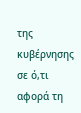της κυβέρνησης σε ό,τι αφορά τη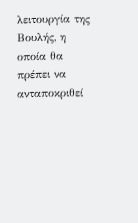λειτουργία της Βουλής, η οποία θα πρέπει να ανταποκριθεί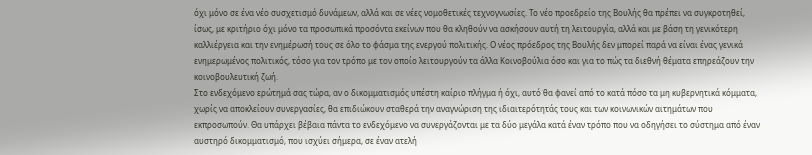όχι μόνο σε ένα νέο συσχετισμό δυνάμεων, αλλά και σε νέες νομοθετικές τεχνογνωσίες. Το νέο προεδρείο της Βουλής θα πρέπει να συγκροτηθεί, ίσως, με κριτήριο όχι μόνο τα προσωπικά προσόντα εκείνων που θα κληθούν να ασκήσουν αυτή τη λειτουργία, αλλά και με βάση τη γενικότερη καλλιέργεια και την ενημέρωσή τους σε όλο το φάσμα της ενεργού πολιτικής. Ο νέος πρόεδρος της Βουλής δεν μπορεί παρά να είναι ένας γενικά ενημερωμένος πολιτικός, τόσο για τον τρόπο με τον οποίο λειτουργούν τα άλλα Κοινοβούλια όσο και για το πώς τα διεθνή θέματα επηρεάζουν την κοινοβουλευτική ζωή.
Στο ενδεχόμενο ερώτημά σας τώρα, αν ο δικομματισμός υπέστη καίριο πλήγμα ή όχι, αυτό θα φανεί από το κατά πόσο τα μη κυβερνητικά κόμματα, χωρίς να αποκλείουν συνεργασίες, θα επιδιώκουν σταθερά την αναγνώριση της ιδιαιτερότητάς τους και των κοινωνικών αιτημάτων που εκπροσωπούν. Θα υπάρχει βέβαια πάντα το ενδεχόμενο να συνεργάζονται με τα δύο μεγάλα κατά έναν τρόπο που να οδηγήσει το σύστημα από έναν αυστηρό δικομματισμό, που ισχύει σήμερα, σε έναν ατελή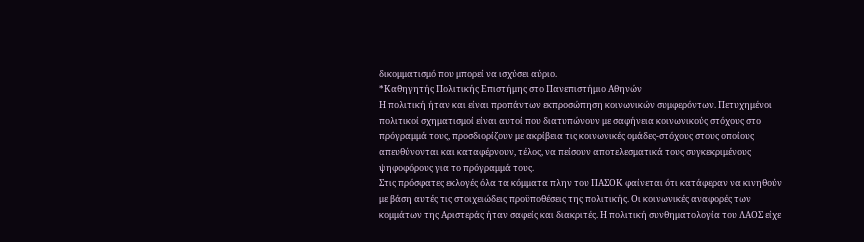δικομματισμό που μπορεί να ισχύσει αύριο.
*Καθηγητής Πολιτικής Επιστήμης στο Πανεπιστήμιο Αθηνών
Η πολιτική ήταν και είναι προπάντων εκπροσώπηση κοινωνικών συμφερόντων. Πετυχημένοι πολιτικοί σχηματισμοί είναι αυτοί που διατυπώνουν με σαφήνεια κοινωνικούς στόχους στο πρόγραμμά τους, προσδιορίζουν με ακρίβεια τις κοινωνικές ομάδες-στόχους στους οποίους απευθύνονται και καταφέρνουν, τέλος, να πείσουν αποτελεσματικά τους συγκεκριμένους ψηφοφόρους για το πρόγραμμά τους.
Στις πρόσφατες εκλογές όλα τα κόμματα πλην του ΠΑΣΟΚ φαίνεται ότι κατάφεραν να κινηθούν με βάση αυτές τις στοιχειώδεις προϋποθέσεις της πολιτικής. Οι κοινωνικές αναφορές των κομμάτων της Αριστεράς ήταν σαφείς και διακριτές. Η πολιτική συνθηματολογία του ΛΑΟΣ είχε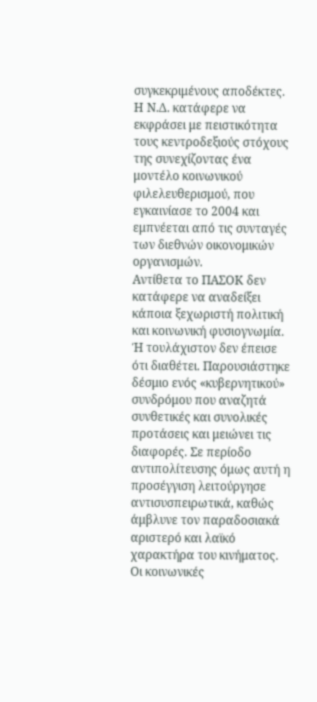συγκεκριμένους αποδέκτες. Η Ν.Δ. κατάφερε να εκφράσει με πειστικότητα τους κεντροδεξιούς στόχους της συνεχίζοντας ένα μοντέλο κοινωνικού φιλελευθερισμού, που εγκαινίασε το 2004 και εμπνέεται από τις συνταγές των διεθνών οικονομικών οργανισμών.
Αντίθετα το ΠΑΣΟΚ δεν κατάφερε να αναδείξει κάποια ξεχωριστή πολιτική και κοινωνική φυσιογνωμία. Ή τουλάχιστον δεν έπεισε ότι διαθέτει. Παρουσιάστηκε δέσμιο ενός «κυβερνητικού» συνδρόμου που αναζητά συνθετικές και συνολικές προτάσεις και μειώνει τις διαφορές. Σε περίοδο αντιπολίτευσης όμως αυτή η προσέγγιση λειτούργησε αντισυσπειρωτικά, καθώς άμβλυνε τον παραδοσιακά αριστερό και λαϊκό χαρακτήρα του κινήματος. Οι κοινωνικές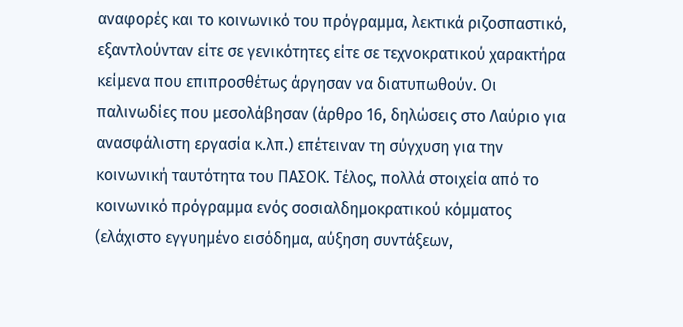αναφορές και το κοινωνικό του πρόγραμμα, λεκτικά ριζοσπαστικό, εξαντλούνταν είτε σε γενικότητες είτε σε τεχνοκρατικού χαρακτήρα κείμενα που επιπροσθέτως άργησαν να διατυπωθούν. Οι παλινωδίες που μεσολάβησαν (άρθρο 16, δηλώσεις στο Λαύριο για ανασφάλιστη εργασία κ.λπ.) επέτειναν τη σύγχυση για την κοινωνική ταυτότητα του ΠΑΣΟΚ. Τέλος, πολλά στοιχεία από το κοινωνικό πρόγραμμα ενός σοσιαλδημοκρατικού κόμματος (ελάχιστο εγγυημένο εισόδημα, αύξηση συντάξεων,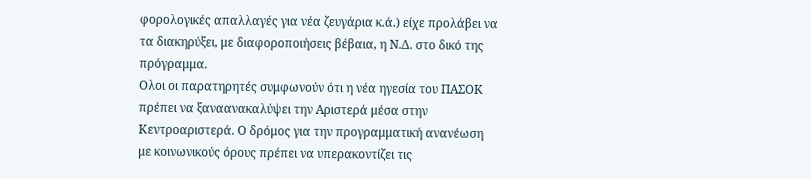φορολογικές απαλλαγές για νέα ζευγάρια κ.ά.) είχε προλάβει να τα διακηρύξει, με διαφοροποιήσεις βέβαια, η Ν.Δ. στο δικό της πρόγραμμα.
Ολοι οι παρατηρητές συμφωνούν ότι η νέα ηγεσία του ΠΑΣΟΚ πρέπει να ξαναανακαλύψει την Αριστερά μέσα στην Κεντροαριστερά. Ο δρόμος για την προγραμματική ανανέωση με κοινωνικούς όρους πρέπει να υπερακοντίζει τις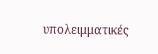υπολειμματικές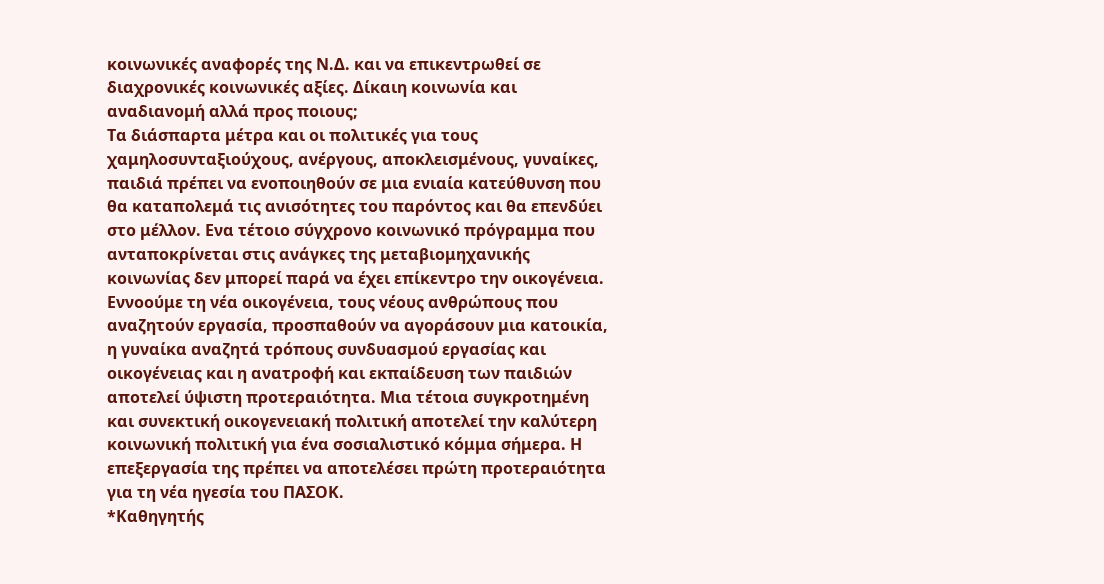κοινωνικές αναφορές της Ν.Δ. και να επικεντρωθεί σε διαχρονικές κοινωνικές αξίες. Δίκαιη κοινωνία και αναδιανομή αλλά προς ποιους;
Τα διάσπαρτα μέτρα και οι πολιτικές για τους χαμηλοσυνταξιούχους, ανέργους, αποκλεισμένους, γυναίκες, παιδιά πρέπει να ενοποιηθούν σε μια ενιαία κατεύθυνση που θα καταπολεμά τις ανισότητες του παρόντος και θα επενδύει στο μέλλον. Ενα τέτοιο σύγχρονο κοινωνικό πρόγραμμα που ανταποκρίνεται στις ανάγκες της μεταβιομηχανικής κοινωνίας δεν μπορεί παρά να έχει επίκεντρο την οικογένεια. Εννοούμε τη νέα οικογένεια, τους νέους ανθρώπους που αναζητούν εργασία, προσπαθούν να αγοράσουν μια κατοικία, η γυναίκα αναζητά τρόπους συνδυασμού εργασίας και οικογένειας και η ανατροφή και εκπαίδευση των παιδιών αποτελεί ύψιστη προτεραιότητα. Μια τέτοια συγκροτημένη και συνεκτική οικογενειακή πολιτική αποτελεί την καλύτερη κοινωνική πολιτική για ένα σοσιαλιστικό κόμμα σήμερα. Η επεξεργασία της πρέπει να αποτελέσει πρώτη προτεραιότητα για τη νέα ηγεσία του ΠΑΣΟΚ.
*Καθηγητής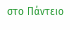στο Πάντειο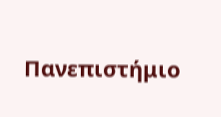Πανεπιστήμιο